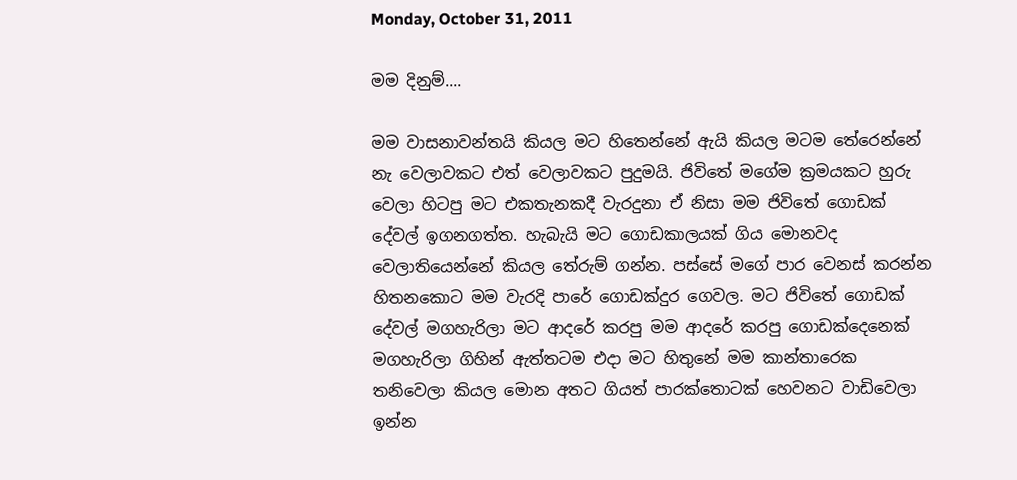Monday, October 31, 2011

මම දිනුම්....

මම වාසනාවන්තයි කියල මට හිතෙන්නේ ඇයි කියල මටම තේරෙන්නේ නැ වෙලාවකට එත් වෙලාවකට පුදුමයි. ජිවිතේ මගේම ක්‍රමයකට හුරු වෙලා හිටපු මට එකතැනකදී වැරදුනා ඒ නිසා මම ජිවිතේ ගොඩක් දේවල් ඉගනගත්ත. හැබැයි මට ගොඩකාලයක් ගිය මොනවද වෙලාතියෙන්නේ කියල තේරුම් ගන්න. පස්සේ මගේ පාර වෙනස් කරන්න හිතනකොට මම වැරදි පාරේ ගොඩක්දුර ගෙවල. මට ජිවිතේ ගොඩක් දේවල් මගහැරිලා මට ආදරේ කරපු මම ආදරේ කරපු ගොඩක්දෙනෙක් මගහැරිලා ගිහින් ඇත්තටම එදා මට හිතුනේ මම කාන්තාරෙක තනිවෙලා කියල මොන අතට ගියත් පාරක්තොටක් හෙවනට වාඩිවෙලා ඉන්න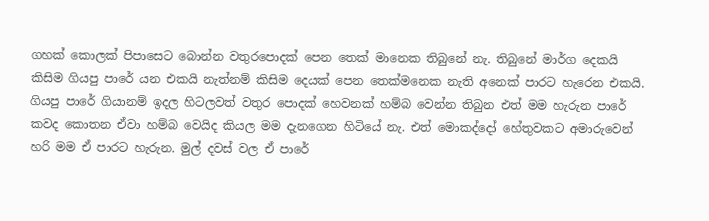ගහක් කොලක් පිපාසෙට බොන්න වතුරපොදක් පෙන තෙක් මානෙක තිබුනේ නැ. තිබුනේ මාර්ග දෙකයි කිසිම ගියපු පාරේ යන එකයි නැත්නම් කිසිම දෙයක් පෙන තෙක්මනෙක නැති අනෙක් පාරට හැරෙන එකයි. ගියපු පාරේ ගියානම් ඉදල හිටලවත් වතුර පොදක් හෙවනක් හම්බ වෙන්න තිබුන එත් මම හැරුන පාරේ කවද කොතන ඒවා හම්බ වෙයිද කියල මම දැනගෙන හිටියේ නැ. එත් මොකද්දෝ හේතුවකට අමාරුවෙන් හරි මම ඒ පාරට හැරුන. මුල් දවස් වල ඒ පාරේ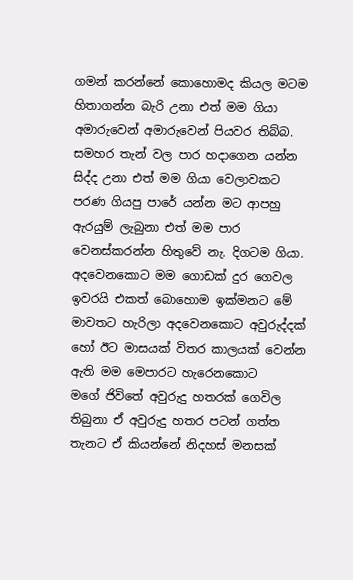ගමන් කරන්නේ කොහොමද කියල මටම හිතාගන්න බැරි උනා එත් මම ගියා අමාරුවෙන් අමාරුවෙන් පියවර තිබ්බ. සමහර තැන් වල පාර හදාගෙන යන්න සිද්ද උනා එත් මම ගියා වෙලාවකට පරණ ගියපු පාරේ යන්න මට ආපහු ඇරයුම් ලැබුනා එත් මම පාර වෙනස්කරන්න හිතුවේ නැ. දිගටම ගියා. අදවෙනකොට මම ගොඩක් දුර ගෙවල ඉවරයි එකත් බොහොම ඉක්මනට මේ මාවතට හැරිලා අදවෙනකොට අවුරුද්දක් හෝ ඊට මාසයක් විතර කාලයක් වෙන්න ඇති මම මෙපාරට හැරෙනකොට
මගේ ජිවිතේ අවුරුදු හතරක් ගෙවිල තිබුනා ඒ අවුරුදු හතර පටන් ගත්ත තැනට ඒ කියන්නේ නිදහස් මනසක්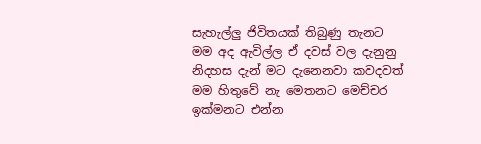සැහැල්ලු ජිවිතයක් තිබුණු තැනට මම අද ඇවිල්ල ඒ දවස් වල දැනුනු නිදහස දැන් මට දැනෙනවා කවදවත් මම හිතුවේ නැ මෙතනට මෙච්චර ඉක්මනට එන්න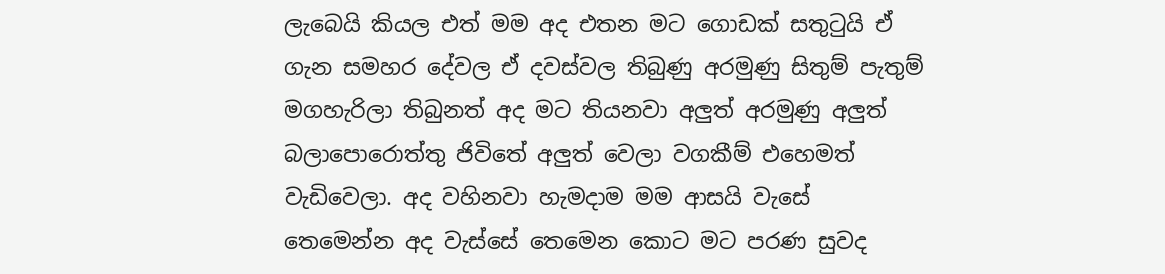ලැබෙයි කියල එත් මම අද එතන මට ගොඩක් සතුටුයි ඒ ගැන සමහර දේවල ඒ දවස්වල තිබුණු අරමුණු සිතුම් පැතුම් මගහැරිලා තිබුනත් අද මට තියනවා අලුත් අරමුණු අලුත් බලාපොරොත්තු ජිවිතේ අලුත් වෙලා වගකීම් එහෙමත් වැඩිවෙලා. අද වහිනවා හැමදාම මම ආසයි වැසේ තෙමෙන්න අද වැස්සේ තෙමෙන කොට මට පරණ සුවද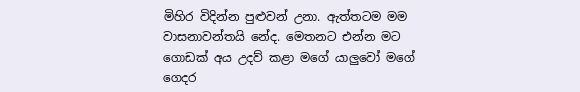මිහිර විදින්න පුළුවන් උනා. ඇත්තටම මම වාසනාවන්තයි නේද. මෙතනට එන්න මට ගොඩක් අය උදව් කළා මගේ යාලුවෝ මගේ ගෙදර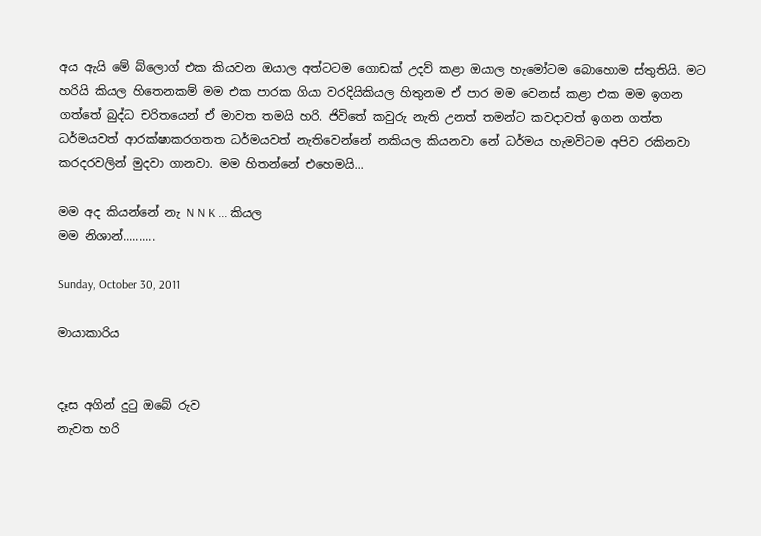අය ඇයි මේ බ්ලොග් එක කියවන ඔයාල අත්ටටම ගොඩක් උදව් කළා ඔයාල හැමෝටම බොහොම ස්තුතියි. මට හරියි කියල හිතෙනකම් මම එක පාරක ගියා වරදියිකියල හිතුනම ඒ පාර මම වෙනස් කළා එක මම ඉගන ගත්තේ බුද්ධ චරිතයෙන් ඒ මාවත තමයි හරි. ජිවිතේ කවුරු නැති උනත් තමන්ට කවදාවත් ඉගන ගත්ත ධර්මයවත් ආරක්ෂාකරගතත ධර්මයවත් නැතිවෙන්නේ නකියල කියනවා නේ ධර්මය හැමවිටම අපිව රකිනවා කරදරවලින් මුදවා ගානවා. මම හිතන්නේ එහෙමයි...

මම අද කියන්නේ නැ N N K ... කියල
මම නිශාන්..........

Sunday, October 30, 2011

මායාකාරිය


දෑස අගින් දුටු ඔබේ රුව
නැවත හරි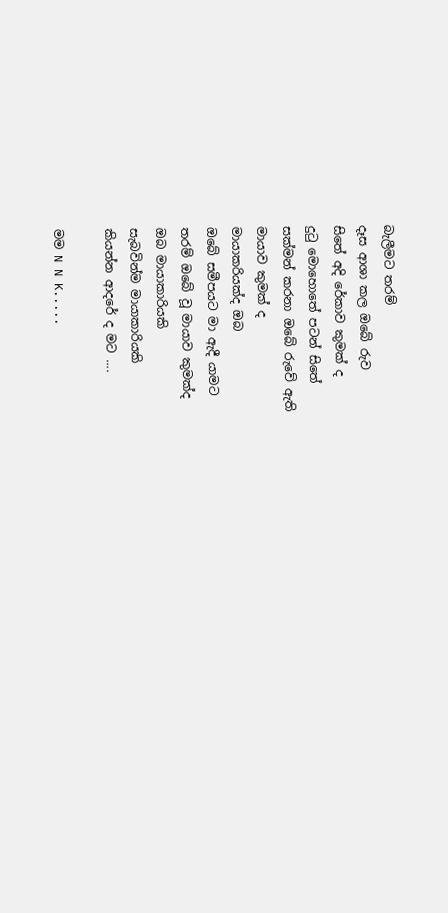බැලීමට තරම්
දෑස ආශා කල ඔබේ රුව
සිතේ අදි රේකාව කුමක් ද
දුටු මොහොතේ පටන් සිතේ
සක්මන් කරනා ඔබේ රුවේ ඇති
මායාව කුමක් ද
මායාකරියක්ද ඔබ
ඔබේ සමීපයට මා ඇදී යාමට
තරම් ඔබේ වූ මායාව කුමක්ද
ඔබ මායාකාරියකි
සැබවින්ම මායාකාරියකි
කියන්න ආදරේ ද මට ....

මම N N K.....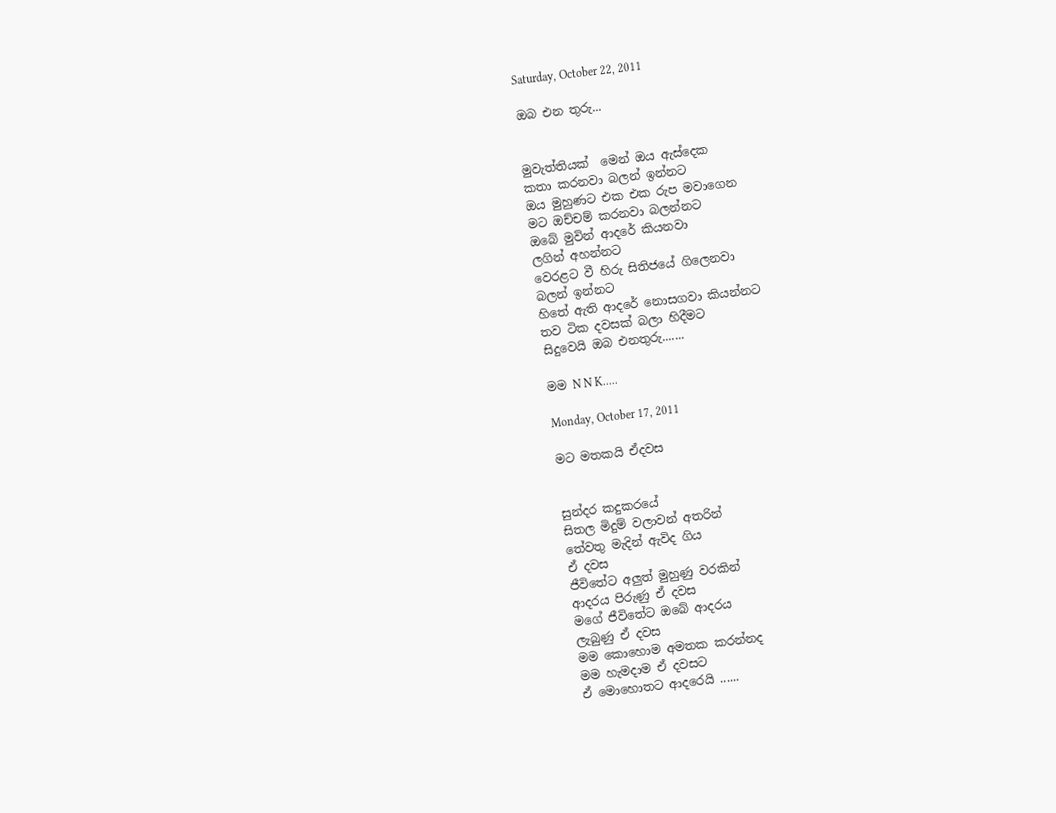Saturday, October 22, 2011

ඔබ එන තුරු...


මුවැත්තියක්  මෙන් ඔය ඇස්දෙක
කතා කරනවා බලන් ඉන්නට
ඔය මුහුණට එක එක රුප මවාගෙන
මට ඔච්චම් කරනවා බලන්නට
ඔබේ මුවින් ආදරේ කියනවා
ලගින් අහන්නට
වෙරළට වී හිරු සිතිජයේ ගිලෙනවා
බලන් ඉන්නට
හිතේ ඇති ආදරේ නොසගවා කියන්නට
තව ටික දවසක් බලා හිදීමට
සිදුවෙයි ඔබ එනතුරු.......

මම N N K.....

Monday, October 17, 2011

මට මතකයි ඒදවස


සුන්දර කදුකරයේ
සිතල මිදුම් වලාවන් අතරින්
තේවතු මැදින් ඇවිද ගිය
ඒ දවස
ජීවිතේට අලුත් මුහුණු වරකින්
ආදරය පිරුණු ඒ දවස
මගේ ජීවිතේට ඔබේ ආදරය
ලැබුණු ඒ දවස
මම කොහොම අමතක කරන්නද
මම හැමදාම ඒ දවසට
ඒ මොහොතට ආදරෙයි ......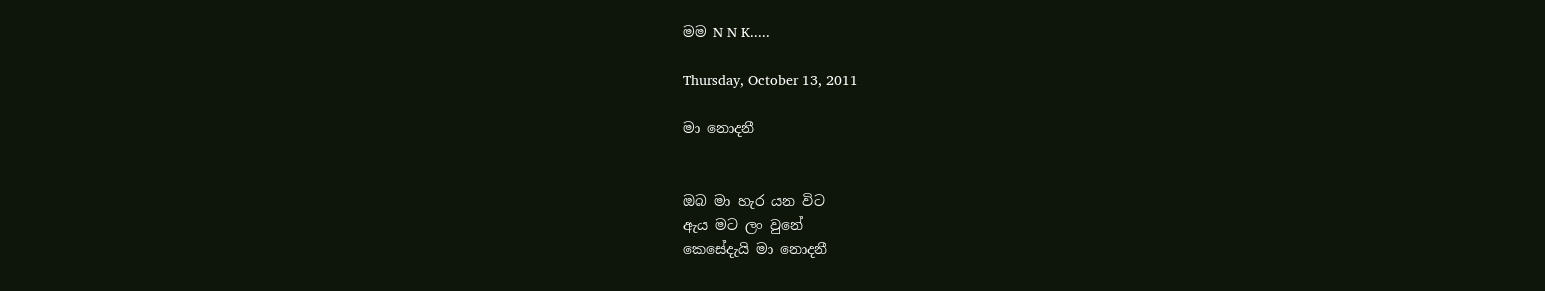මම N N K.....

Thursday, October 13, 2011

මා නොදනී


ඔබ මා හැර යන විට
ඇය මට ලං වුනේ
කෙසේදැයි මා නොදනී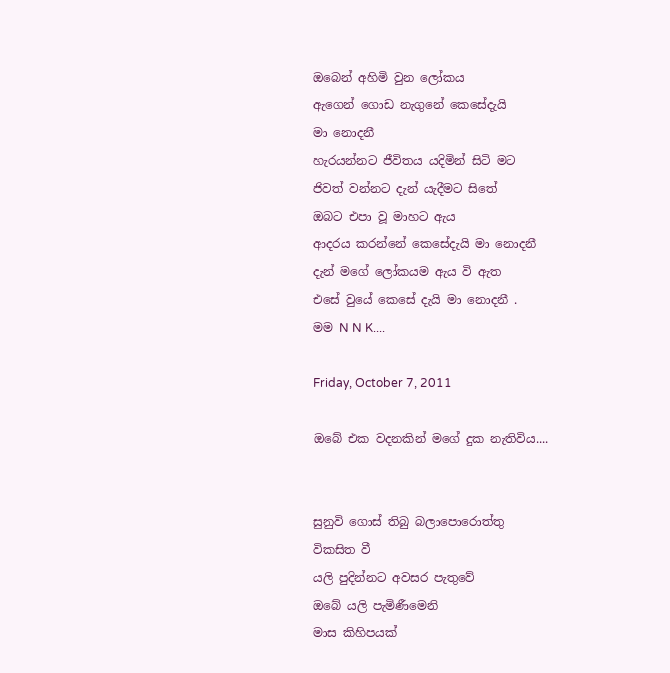ඔබෙන් අහිමි වුන ලෝකය
ඇගෙන් ගොඩ නැගුනේ කෙසේදැයි
මා නොදනී
හැරයන්නට ජීවිතය යදිමින් සිටි මට
ජිවත් වන්නට දැන් යැදීමට සිතේ
ඔබට එපා වූ මාහට ඇය
ආදරය කරන්නේ කෙසේදැයි මා නොදනී
දැන් මගේ ලෝකයම ඇය වි ඇත
එසේ වුයේ කෙසේ දැයි මා නොදනී .
මම N N K....

Friday, October 7, 2011

ඔබේ එක වදනකින් මගේ දුක නැතිවිය....


සුනුවි ගොස් තිබු බලාපොරොත්තු
විකසිත වී
යලි පුදින්නට අවසර පැතුවේ
ඔබේ යලි පැමිණීමෙනි
මාස කිහිපයක්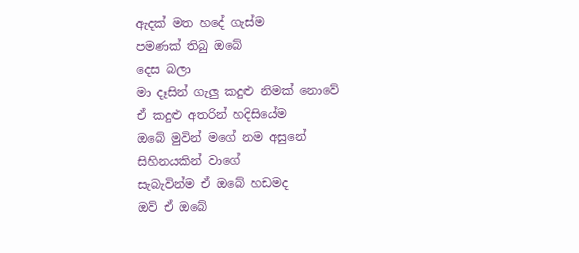ඇදක් මත හදේ ගැස්ම
පමණක් තිබු ඔබේ
දෙස බලා
මා දෑසින් ගැලු කදුළු නිමක් නොවේ
ඒ කදුළු අතරින් හදිසියේම
ඔබේ මුවින් මගේ නම අසුනේ
සිහිනයකින් වාගේ
සැබැවින්ම ඒ ඔබේ හඩමද
ඔව් ඒ ඔබේ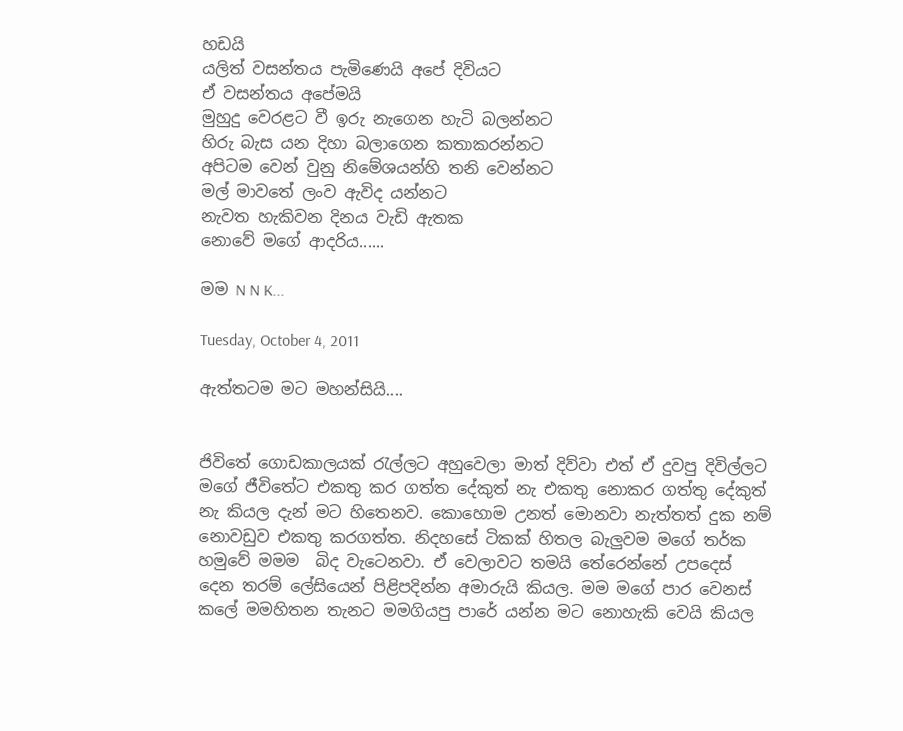හඩයි
යලිත් වසන්තය පැමිණෙයි අපේ දිවියට
ඒ වසන්තය අපේමයි
මුහුදු වෙරළට වී ඉරු නැගෙන හැටි බලන්නට
හිරු බැස යන දිහා බලාගෙන කතාකරන්නට
අපිටම වෙන් වුනු නිමේශයන්හි තනි වෙන්නට
මල් මාවතේ ලංව ඇවිද යන්නට
නැවත හැකිවන දිනය වැඩි ඇතක
නොවේ මගේ ආදරිය......

මම N N K...

Tuesday, October 4, 2011

ඇත්තටම මට මහන්සියි....


ජිවිතේ ගොඩකාලයක් රැල්ලට අහුවෙලා මාත් දිව්වා එත් ඒ දුවපු දිවිල්ලට මගේ ජීවිතේට එකතු කර ගත්ත දේකුත් නැ එකතු නොකර ගත්තු දේකුත් නැ කියල දැන් මට හිතෙනව. කොහොම උනත් මොනවා නැත්තත් දුක නම් නොවඩුව එකතු කරගත්ත. නිදහසේ ටිකක් හිතල බැලුවම මගේ තර්ක හමුවේ මමම  බිද වැටෙනවා. ඒ වෙලාවට තමයි තේරෙන්නේ උපදෙස් දෙන තරම් ලේසියෙන් පිළිපදින්න අමාරුයි කියල. මම මගේ පාර වෙනස් කලේ මමහිතන තැනට මමගියපු පාරේ යන්න මට නොහැකි වෙයි කියල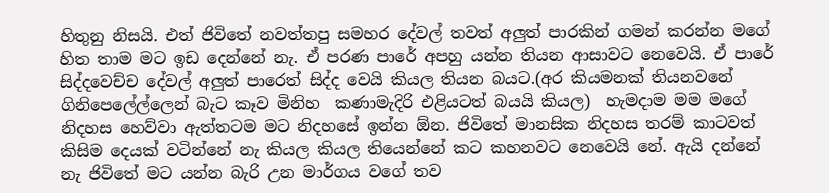හිතුනු නිසයි. එත් ජිවිතේ නවත්තපු සමහර දේවල් තවත් අලුත් පාරකින් ගමන් කරන්න මගේ හිත තාම මට ඉඩ දෙන්නේ නැ. ඒ පරණ පාරේ අපහු යන්න තියන ආසාවට නෙවෙයි. ඒ පාරේ සිද්දවෙච්ච දේවල් අලුත් පාරෙත් සිද්ද වෙයි කියල තියන බයට.(අර කියමනක් තියනවනේ ගිනිපෙලේල්ලෙන් බැට කෑව මිනිහ  කණාමැදිරි එළියටත් බයයි කියල)  හැමදාම මම මගේ නිදහස හෙව්වා ඇත්තටම මට නිදහසේ ඉන්න ඕන. ජිවිතේ මානසික නිදහස තරම් කාටවත් කිසිම දෙයක් වටින්නේ නැ කියල කියල තියෙන්නේ කට කහනවට නෙවෙයි නේ. ඇයි දන්නේ නැ ජිවිතේ මට යන්න බැරි උන මාර්ගය වගේ තව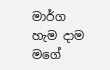මාර්ග හැම දාම මගේ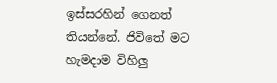ඉස්සරහින් ගෙනත් තියන්නේ. ජිවිතේ මට හැමදාම විහිලු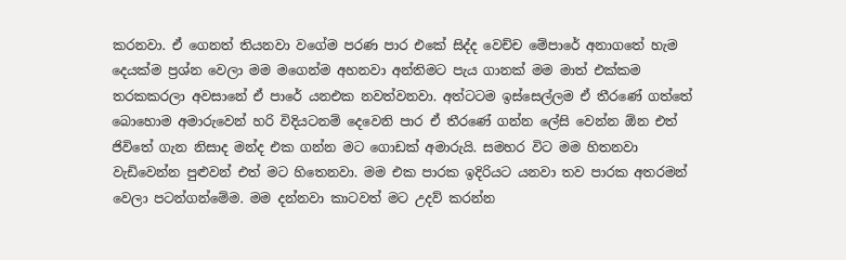කරනවා. ඒ ගෙනත් තියනවා වගේම පරණ පාර එකේ සිද්ද වෙච්ච මේපාරේ අනාගතේ හැම දෙයක්ම ප්‍රශ්න වෙලා මම මගෙන්ම අහනවා අන්තිමට පැය ගානක් මම මාත් එක්කම තරකකරලා අවසානේ ඒ පාරේ යනඑක නවත්වනවා. අත්ටටම ඉස්සෙල්ලම ඒ තීරණේ ගත්තේ බොහොම අමාරුවෙන් හරි විදියටනම් දෙවෙනි පාර ඒ තීරණේ ගන්න ලේසි වෙන්න ඕන එත් ජිවිතේ ගැන නිසාද මන්ද එක ගන්න මට ගොඩක් අමාරුයි. සමහර විට මම හිතනවා වැඩිවෙන්න පුළුවන් එත් මට හිතෙනවා. මම එක පාරක ඉදිරියට යනවා තව පාරක අතරමන් වෙලා පටන්ගන්මේම. මම දන්නවා කාටවත් මට උදව් කරන්න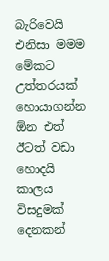බැරිවෙයි එනිසා මමම මේකට උත්තරයක් හොයාගන්න ඕන එත් ඊටත් වඩා හොදයි කාලය විසදුමක් දෙනකන්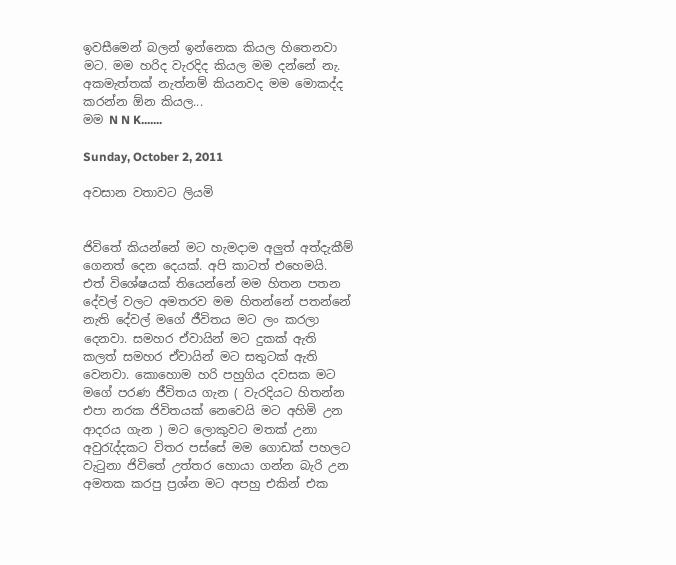ඉවසීමෙන් බලන් ඉන්නෙක කියල හිතෙනවා මට. මම හරිද වැරදිද කියල මම දන්නේ නැ. අකමැත්තක් නැත්නම් කියනවද මම මොකද්ද කරන්න ඕන කියල...
මම N N K.......

Sunday, October 2, 2011

අවසාන වතාවට ලියමි


ජිවිතේ කියන්නේ මට හැමදාම අලුත් අත්දැකීම් ගෙනත් දෙන දෙයක්. අපි කාටත් එහෙමයි. එත් විශේෂයක් තියෙන්නේ මම හිතන පතන දේවල් වලට අමතරව මම හිතන්නේ පතන්නේ නැති දේවල් මගේ ජීවිතය මට ලං කරලා දෙනවා. සමහර ඒවායින් මට දුකක් ඇති කලත් සමහර ඒවායින් මට සතුටක් ඇති වෙනවා. කොහොම හරි පහුගිය දවසක මට මගේ පරණ ජීවිතය ගැන ( වැරදියට හිතන්න එපා නරක ජිවිතයක් නෙවෙයි මට අහිමි උන ආදරය ගැන ) මට ලොකුවට මතක් උනා අවුරැද්දකට විතර පස්සේ මම ගොඩක් පහලට වැටුනා ජිවිතේ උත්තර හොයා ගන්න බැරි උන අමතක කරපු ප්‍රශ්න මට අපහු එකින් එක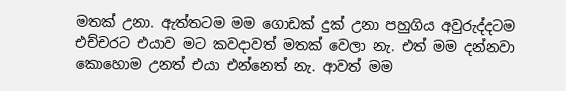මතක් උනා. ඇත්තටම මම ගොඩක් දුක් උනා පහුගිය අවුරුද්දටම එච්චරට එයාව මට කවදාවත් මතක් වෙලා නැ. එත් මම දන්නවා කොහොම උනත් එයා එන්නෙත් නැ. ආවත් මම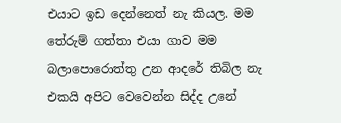එයාට ඉඩ දෙන්නෙත් නැ කියල. මම තේරුම් ගත්තා එයා ගාව මම බලාපොරොත්තු උන ආදරේ තිබිල නැ එකයි අපිට වෙවෙන්න සිද්ද උනේ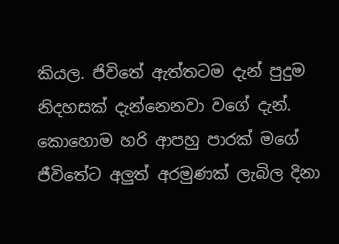කියල. ජිවිතේ ඇත්තටම දැන් පුදුම නිදහසක් දැන්නෙනවා වගේ දැන්. කොහොම හරි ආපහු පාරක් මගේ ජීවිතේට අලුත් අරමුණක් ලැබිල දිනා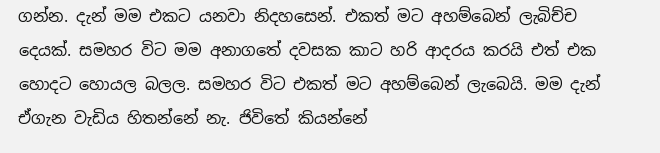ගන්න. දැන් මම එකට යනවා නිදහසෙන්. එකත් මට අහම්බෙන් ලැබිච්ච දෙයක්. සමහර විට මම අනාගතේ දවසක කාට හරි ආදරය කරයි එත් එක හොදට හොයල බලල. සමහර විට එකත් මට අහම්බෙන් ලැබෙයි. මම දැන් ඒගැන වැඩිය හිතන්නේ නැ. ජිවිතේ කියන්නේ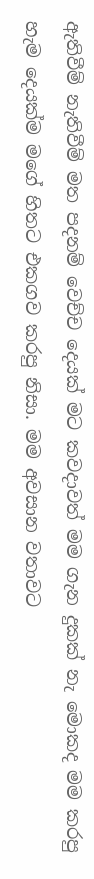ඇතිවීම් නැතිවීම් මත පදනම් වෙච්ච දෙයක් මට කවදාවත් මම ගැන දුකක් නැ මොකද මම කරපු හැම දෙයක්ම මගේ හිතට එකගව කරපු නිසා. මම අවසාන වතාවට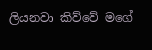ලියනවා කිව්වේ මගේ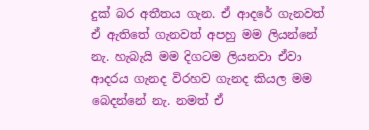දුක් බර අතීතය ගැන. ඒ ආදරේ ගැනවත් ඒ ඇතිතේ ගැනවත් අපහු මම ලියන්නේ නැ. හැබැයි මම දිගටම ලියනවා ඒවා ආදරය ගැනද විරහව ගැනද කියල මම බෙදන්නේ නැ. නමත් ඒ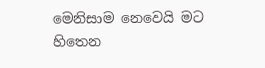මෙනිසාම නෙවෙයි මට හිතෙන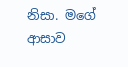නිසා. මගේ ආසාව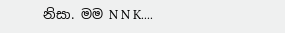නිසා. මම N N K....